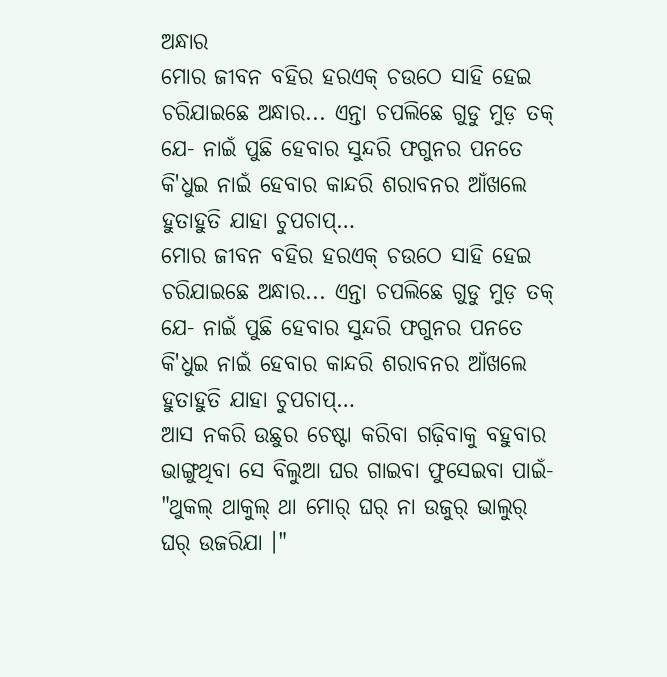ଅନ୍ଧାର
ମୋର ଜୀବନ ବହିର ହରଏକ୍ ଚଉଠେ ସାହି ହେଇ ଚରିଯାଇଛେ ଅନ୍ଧାର... ଏନ୍ତା ଚପଲିଛେ ଗୁଡୁ ମୁଡ଼ ତକ୍ ଯେ- ନାଇଁ ପୁଛି ହେବାର ସୁନ୍ଦରି ଫଗୁନର ପନତେ କି'ଧୁଇ ନାଇଁ ହେବାର କାନ୍ଦରି ଶରାବନର ଆଁଖଲେ ହୁତାହୁତି ଯାହା ଚୁପଚାପ୍…
ମୋର ଜୀବନ ବହିର ହରଏକ୍ ଚଉଠେ ସାହି ହେଇ ଚରିଯାଇଛେ ଅନ୍ଧାର... ଏନ୍ତା ଚପଲିଛେ ଗୁଡୁ ମୁଡ଼ ତକ୍ ଯେ- ନାଇଁ ପୁଛି ହେବାର ସୁନ୍ଦରି ଫଗୁନର ପନତେ କି'ଧୁଇ ନାଇଁ ହେବାର କାନ୍ଦରି ଶରାବନର ଆଁଖଲେ ହୁତାହୁତି ଯାହା ଚୁପଚାପ୍…
ଆସ ନକରି ଉଛୁର ଚେଷ୍ଟା କରିବା ଗଢ଼ିବାକୁ ବହୁବାର ଭାଙ୍ଗୁଥିବା ସେ ବିଲୁଆ ଘର ଗାଇବା ଫୁସେଇବା ପାଇଁ- "ଥୁକଲ୍ ଥାକୁଲ୍ ଥା ମୋର୍ ଘର୍ ନା ଉଜୁର୍ ଭାଲୁର୍ ଘର୍ ଉଜରିଯା ।"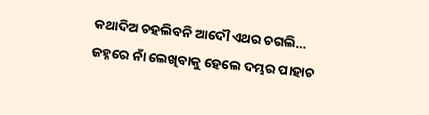କଥାଦିଅ ଚହଲିବନି ଆଦୌ ଏଥର ଚଗଲି…
ଜହ୍ନରେ ନାଁ ଲେଖିବାକୁ ହେଲେ ଦମ୍ଭର ପାହାଚ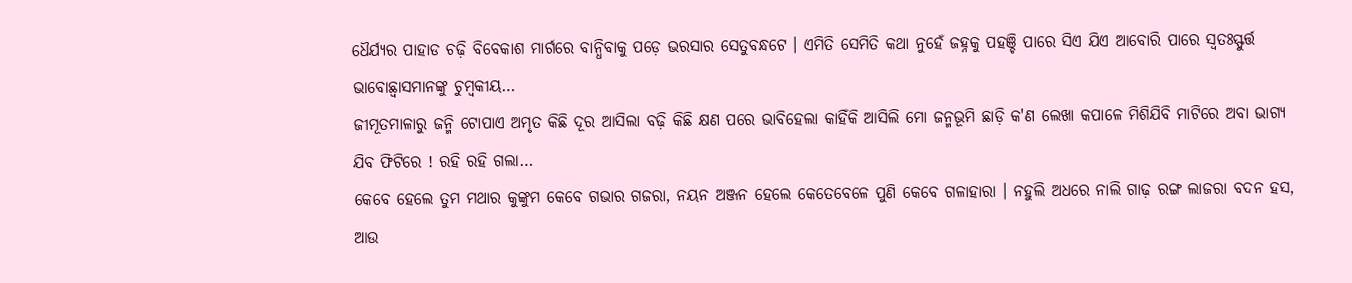ଧୈର୍ଯ୍ୟର ପାହାଡ ଚଢ଼ି ବିବେକାଶ ମାର୍ଗରେ ବାନ୍ଧିବାକୁ ପଡ଼େ ଭରସାର ସେତୁବନ୍ଧଟେ । ଏମିତି ସେମିତି କଥା ନୁହେଁ ଜହ୍ନକୁ ପହଞ୍ଚି ପାରେ ସିଏ ଯିଏ ଆବୋରି ପାରେ ସ୍ୱତଃସ୍ଫୁର୍ତ୍ତ ଭାବୋଛ୍ୱାସମାନଙ୍କୁ ଚୁମ୍ବକୀୟ…
ଜୀମୂତମାଳାରୁ ଜନ୍ମି ଟୋପାଏ ଅମୃତ କିଛି ଦୂର ଆସିଲା ବଢ଼ି କିଛି କ୍ଷଣ ପରେ ଭାବିହେଲା କାହିଁକି ଆସିଲି ମୋ ଜନ୍ମଭୂମି ଛାଡ଼ି କ'ଣ ଲେଖା କପାଳେ ମିଶିଯିବି ମାଟିରେ ଅବା ଭାଗ୍ୟ ଯିବ ଫିଟିରେ ! ରହି ରହି ଗଲା…
କେବେ ହେଲେ ତୁମ ମଥାର କୁଙ୍କୁମ କେବେ ଗଭାର ଗଜରା, ନୟନ ଅଞ୍ଜନ ହେଲେ କେତେବେଳେ ପୁଣି କେବେ ଗଳାହାରା । ନହୁଲି ଅଧରେ ନାଲି ଗାଢ଼ ରଙ୍ଗ ଲାଜରା ବଦନ ହସ, ଆଉ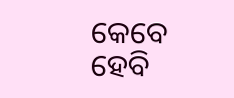କେବେ ହେବି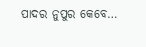ପାଦର ନୁପୁର କେବେ…